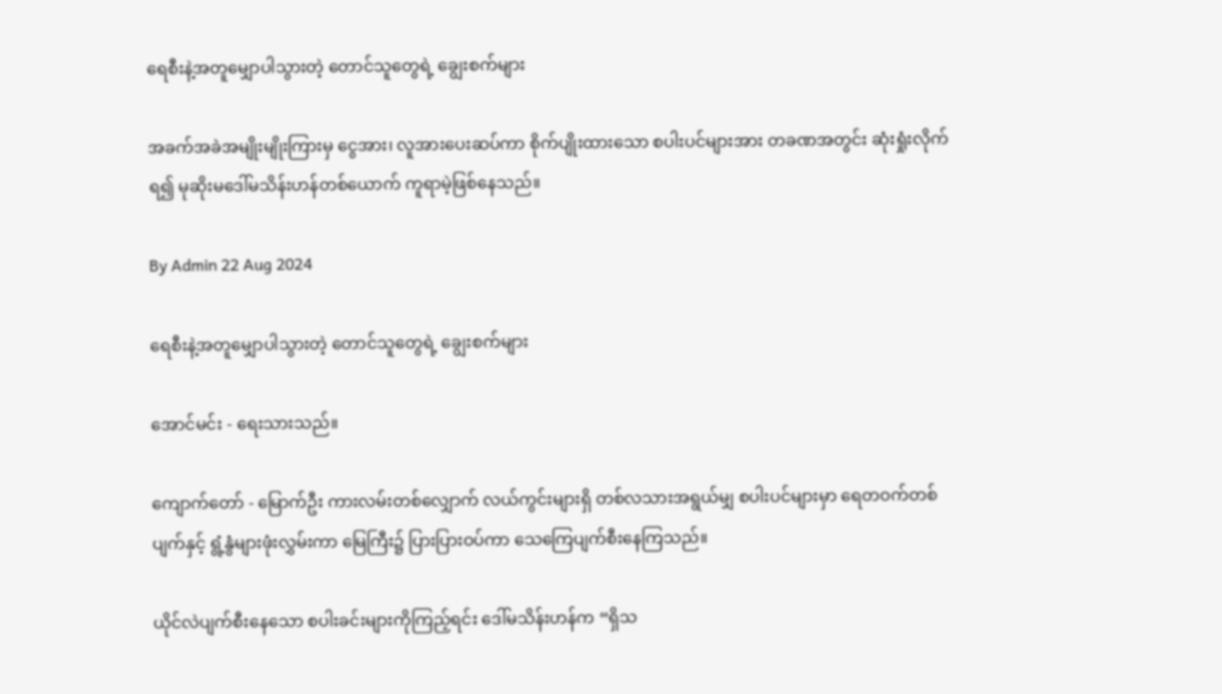ရေစီးနဲ့အတူမျှောပါသွားတဲ့ တောင်သူတွေရဲ့ ချွေးစက်များ

အခက်အခဲအမျိုးမျိုးကြားမှ ငွေအား၊ လူအားပေးဆပ်ကာ စိုက်ပျိုးထားသော စပါးပင်များအား တခဏအတွင်း ဆုံးရှုံးလိုက်ရ၍ မုဆိုးမဒေါ်မသိန်းဟန်တစ်ယောက် ကူရာမဲ့ဖြစ်နေသည်။

By Admin 22 Aug 2024

ရေစီးနဲ့အတူမျှောပါသွားတဲ့ တောင်သူတွေရဲ့ ချွေးစက်များ

အောင်မင်း - ရေးသားသည်။

ကျောက်တော် - မြောက်ဦး ကားလမ်းတစ်လျှောက် လယ်ကွင်းများရှိ တစ်လသားအရွယ်မျှ စပါးပင်များမှာ ရေတဝက်တစ်ပျက်နှင့် ရွံ့နွံများဖုံးလွှမ်းကာ မြေကြီး၌ ပြားပြားဝပ်ကာ သေကြေပျက်စီးနေကြသည်။

ယိုင်လဲပျက်စီးနေသော စပါးခင်းများကိုကြည့်ရင်း ဒေါ်မသိန်းဟန်က “ရှိသ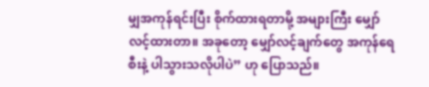မျှအကုန်ရင်းပြီး စိုက်ထားရတာမို့ အများကြီး မျှော်လင့်ထားတာ။ အခုတော့ မျှော်လင့်ချက်တွေ အကုန်ရေစီးနဲ့ ပါသွားသလိုပါပဲ” ဟု ပြောသည်။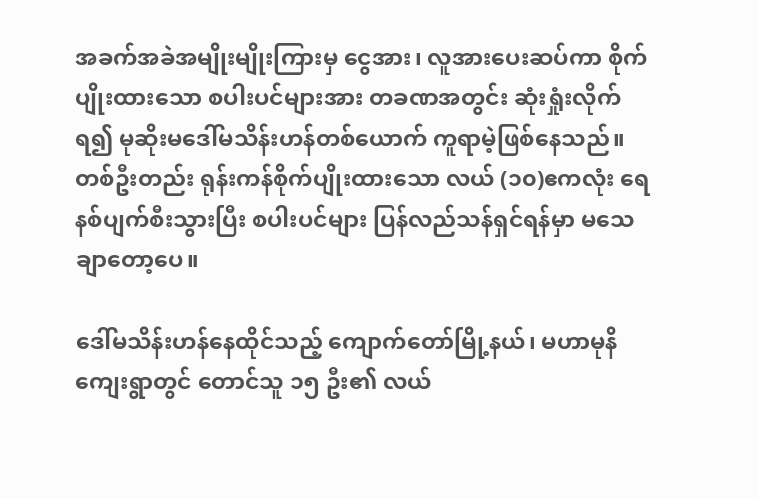အခက်အခဲအမျိုးမျိုးကြားမှ ငွေအား၊ လူအားပေးဆပ်ကာ စိုက်ပျိုးထားသော စပါးပင်များအား တခဏအတွင်း ဆုံးရှုံးလိုက်ရ၍ မုဆိုးမဒေါ်မသိန်းဟန်တစ်ယောက် ကူရာမဲ့ဖြစ်နေသည်။ တစ်ဦးတည်း ရုန်းကန်စိုက်ပျိုးထားသော လယ် (၁၀)ဧကလုံး ရေနစ်ပျက်စီးသွားပြီး စပါးပင်များ ပြန်လည်သန်ရှင်ရန်မှာ မသေချာတော့ပေ။

ဒေါ်မသိန်းဟန်နေထိုင်သည့် ကျောက်တော်မြို့နယ်၊ မဟာမုနိကျေးရွာတွင် တောင်သူ ၁၅ ဦး၏ လယ်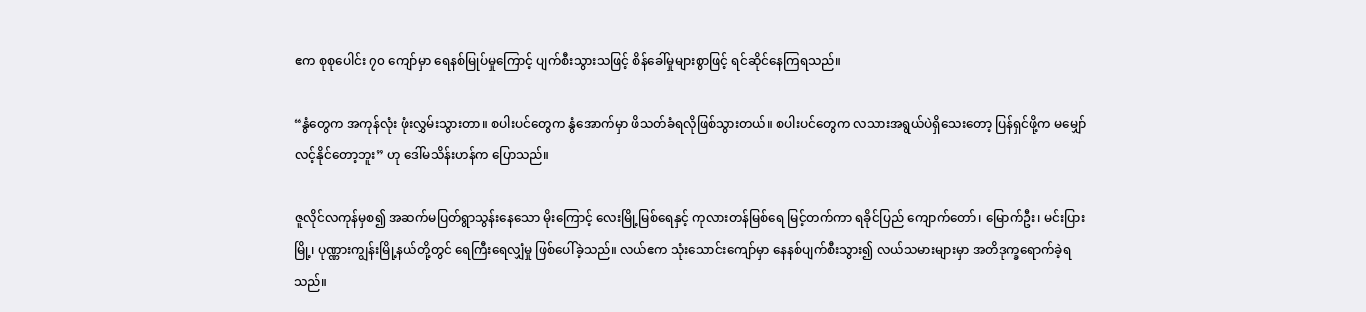ဧက စုစုပေါင်း ၇၀ ကျော်မှာ ရေနစ်မြုပ်မှုကြောင့် ပျက်စီးသွားသဖြင့် စိန်ခေါ်မှုများစွာဖြင့် ရင်ဆိုင်နေကြရသည်။

“နွံတွေက အကုန်လုံး ဖုံးလွှမ်းသွားတာ။ စပါးပင်တွေက နွံအောက်မှာ ဖိသတ်ခံရလိုဖြစ်သွားတယ်။ စပါးပင်တွေက လသားအရွယ်ပဲရှိသေးတော့ ပြန်ရှင်ဖို့က မမျှော်လင့်နိုင်တော့ဘူး” ဟု ဒေါ်မသိန်းဟန်က ပြောသည်။

ဇူလိုင်လကုန်မှစ၍ အဆက်မပြတ်ရွာသွန်းနေသော မိုးကြောင့် လေးမြို့မြစ်ရေနှင့် ကုလားတန်မြစ်ရေ မြင့်တက်ကာ ရခိုင်ပြည် ကျောက်တော်၊ မြောက်ဦး၊ မင်းပြားမြို့၊ ပုဏ္ဏားကျွန်းမြို့နယ်တို့တွင် ရေကြီးရေလျှံမှု ဖြစ်ပေါ်ခဲ့သည်။ လယ်ဧက သုံးသောင်းကျော်မှာ နေနစ်ပျက်စီးသွား၍ လယ်သမားများမှာ အတိဒုက္ခရောက်ခဲ့ရသည်။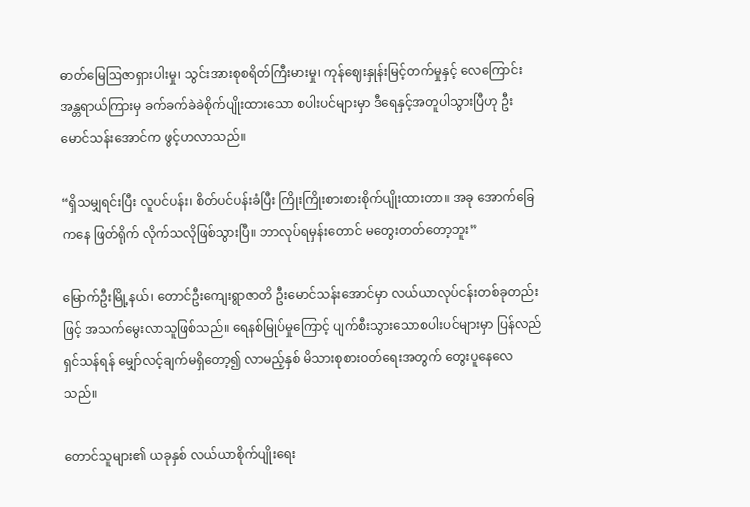ဓာတ်မြေဩဇာရှားပါးမှု၊ သွင်းအားစုစရိတ်ကြီးမားမှု၊ ကုန်ဈေးနှုန်းမြင့်တက်မှုနှင့် လေကြောင်းအန္တရာယ်ကြားမှ ခက်ခက်ခဲခဲစိုက်ပျိုးထားသော စပါးပင်များမှာ ဒီရေနှင့်အတူပါသွားပြီဟု ဦးမောင်သန်းအောင်က ဖွင့်ဟလာသည်။

“ရှိသမျှရင်းပြီး လူပင်ပန်း၊ စိတ်ပင်ပန်းခံပြီး ကြိုးကြိုးစားစားစိုက်ပျိုးထားတာ။ အခု အောက်ခြေကနေ ဖြတ်ရိုက် လိုက်သလိုဖြစ်သွားပြီ။ ဘာလုပ်ရမှန်းတောင် မတွေးတတ်တော့ဘူး”

မြောက်ဦးမြို့နယ်၊ တောင်ဦးကျေးရွာဇာတိ ဦးမောင်သန်းအောင်မှာ လယ်ယာလုပ်ငန်းတစ်ခုတည်းဖြင့် အသက်မွေးလာသူဖြစ်သည်။ ရေနစ်မြုပ်မှုကြောင့် ပျက်စီးသွားသောစပါးပင်များမှာ ပြန်လည်ရှင်သန်ရန် မျှော်လင့်ချက်မရှိတော့၍ လာမည့်နှစ် မိသားစုစားဝတ်ရေးအတွက် တွေးပူနေလေသည်။

တောင်သူများ၏ ယခုနှစ် လယ်ယာစိုက်ပျိုးရေး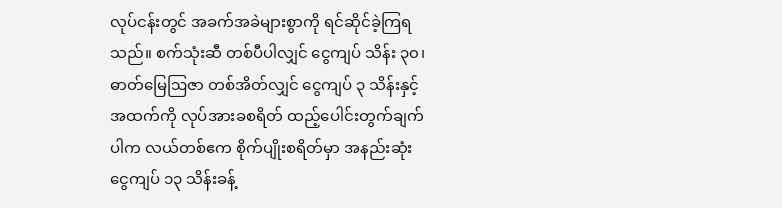လုပ်ငန်းတွင် အခက်အခဲများစွာကို ရင်ဆိုင်ခဲ့ကြရသည်။ စက်သုံးဆီ တစ်ပီပါလျှင် ငွေကျပ် သိန်း ၃၀၊ ဓာတ်မြေဩဇာ တစ်အိတ်လျှင် ငွေကျပ် ၃ သိန်းနှင့်အထက်ကို လုပ်အားခစရိတ် ထည့်ပေါင်းတွက်ချက်ပါက လယ်တစ်ဧက စိုက်ပျိုးစရိတ်မှာ အနည်းဆုံး ငွေကျပ် ၁၃ သိန်းခန့်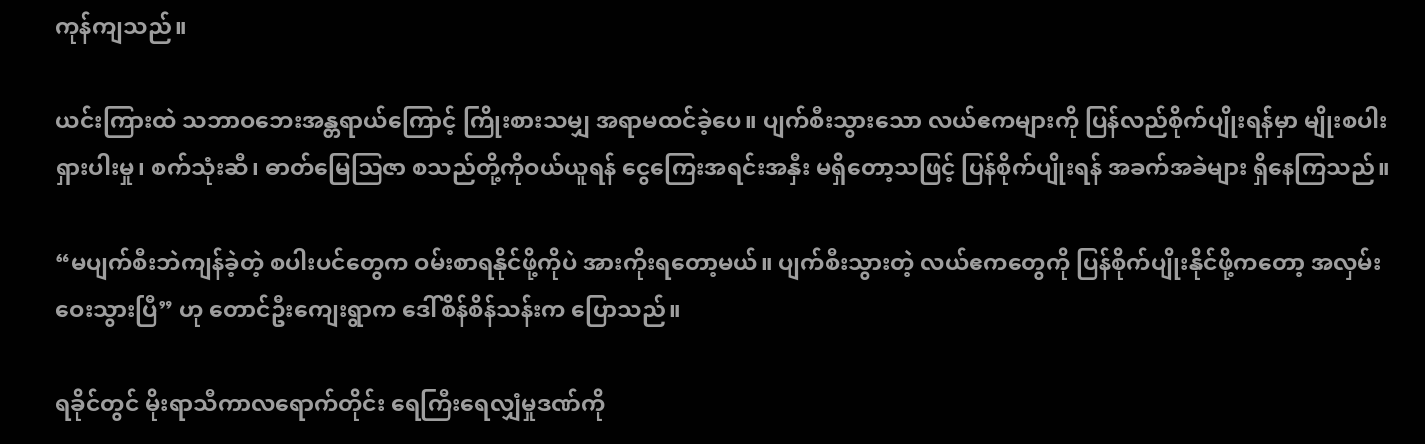ကုန်ကျသည်။

ယင်းကြားထဲ သဘာဝဘေးအန္တရာယ်ကြောင့် ကြိုးစားသမျှ အရာမထင်ခဲ့ပေ။ ပျက်စီးသွားသော လယ်ဧကများကို ပြန်လည်စိုက်ပျိုးရန်မှာ မျိုးစပါးရှားပါးမှု၊ စက်သုံးဆီ၊ ဓာတ်မြေဩဇာ စသည်တို့ကိုဝယ်ယူရန် ငွေကြေးအရင်းအနှီး မရှိတော့သဖြင့် ပြန်စိုက်ပျိုးရန် အခက်အခဲများ ရှိနေကြသည်။

“မပျက်စီးဘဲကျန်ခဲ့တဲ့ စပါးပင်တွေက ဝမ်းစာရနိုင်ဖို့ကိုပဲ အားကိုးရတော့မယ်။ ပျက်စီးသွားတဲ့ လယ်ဧကတွေကို ပြန်စိုက်ပျိုးနိုင်ဖို့ကတော့ အလှမ်းဝေးသွားပြီ” ဟု တောင်ဦးကျေးရွာက ဒေါ်စိန်စိန်သန်းက ပြောသည်။

ရခိုင်တွင် မိုးရာသီကာလရောက်တိုင်း ရေကြီးရေလျှံမှုဒဏ်ကို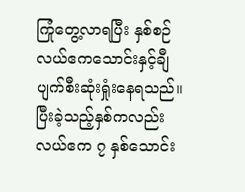ကြုံတွေ့လာရပြီး နှစ်စဉ် လယ်ဧကသောင်းနှင့်ချီ ပျက်စီးဆုံးရှုံးနေရသည်။ ပြီးခဲ့သည့်နှစ်ကလည်း လယ်ဧက ၇ နှစ်သောင်း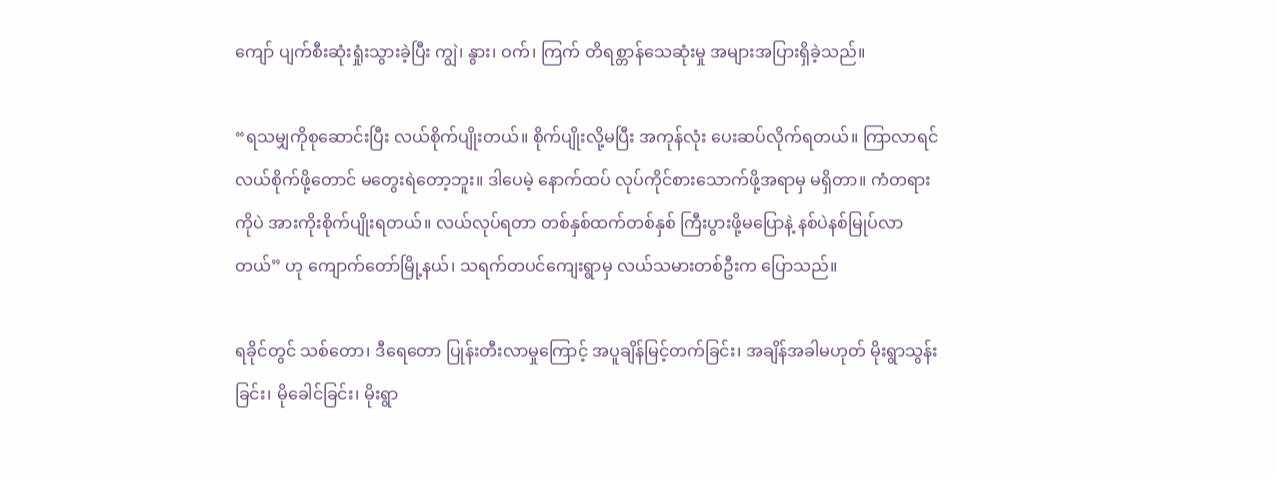ကျော် ပျက်စီးဆုံးရှုံးသွားခဲ့ပြီး ကျွဲ၊ နွား၊ ဝက်၊ ကြက် တိရစ္တာန်သေဆုံးမှု အများအပြားရှိခဲ့သည်။

“ရသမျှကိုစုဆောင်းပြီး လယ်စိုက်ပျိုးတယ်။ စိုက်ပျိုးလို့မပြီး အကုန်လုံး ပေးဆပ်လိုက်ရတယ်။ ကြာလာရင် လယ်စိုက်ဖို့တောင် မတွေးရဲတော့ဘူး။ ဒါပေမဲ့ နောက်ထပ် လုပ်ကိုင်စားသောက်ဖို့အရာမှ မရှိတာ။ ကံတရားကိုပဲ အားကိုးစိုက်ပျိုးရတယ်။ လယ်လုပ်ရတာ တစ်နှစ်ထက်တစ်နှစ် ကြီးပွားဖို့မပြောနဲ့ နစ်ပဲနစ်မြုပ်လာတယ်” ဟု ကျောက်တော်မြို့နယ်၊ သရက်တပင်ကျေးရွာမှ လယ်သမားတစ်ဦးက ပြောသည်။

ရခိုင်တွင် သစ်တော၊ ဒီရေတော ပြုန်းတီးလာမှုကြောင့် အပူချိန်မြင့်တက်ခြင်း၊ အချိန်အခါမဟုတ် မိုးရွာသွန်းခြင်း၊ မိုခေါင်ခြင်း၊ မိုးရွာ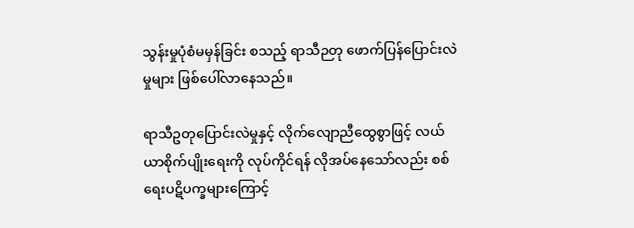သွန်းမှုပုံစံမမှန်ခြင်း စသည့် ရာသီဉတု ဖောက်ပြန်ပြောင်းလဲမှုများ ဖြစ်ပေါ်လာနေသည်။

ရာသီဥတုပြောင်းလဲမှုနှင့် လိုက်လျောညီထွေစွာဖြင့် လယ်ယာစိုက်ပျိုးရေးကို လုပ်ကိုင်ရန် လိုအပ်နေသော်လည်း စစ်ရေးပဋိပက္ခများကြောင့်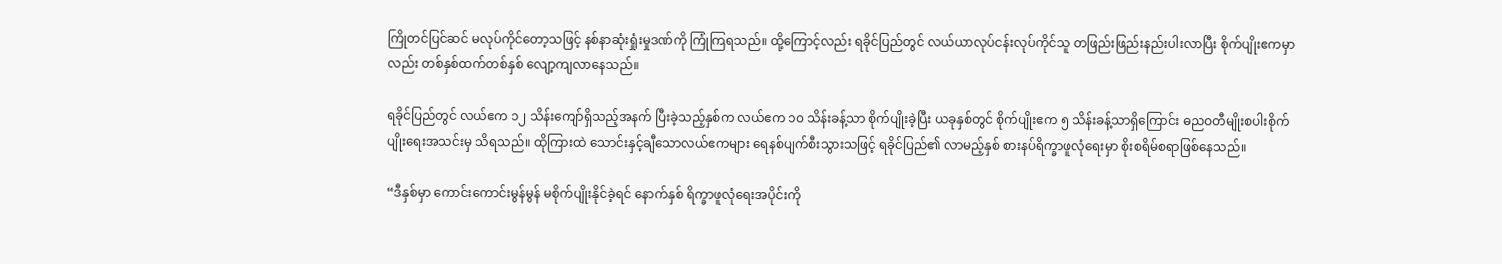ကြိုတင်ပြင်ဆင် မလုပ်ကိုင်တော့သဖြင့် နစ်နာဆုံးရှုံးမှုဒဏ်ကို ကြုံကြရသည်။ ထို့ကြောင့်လည်း ရခိုင်ပြည်တွင် လယ်ယာလုပ်ငန်းလုပ်ကိုင်သူ တဖြည်းဖြည်းနည်းပါးလာပြီး စိုက်ပျိုးဧကမှာလည်း တစ်နှစ်ထက်တစ်နှစ် လျော့ကျလာနေသည်။

ရခိုင်ပြည်တွင် လယ်ဧက ၁၂ သိန်းကျော်ရှိသည့်အနက် ပြီးခဲ့သည့်နှစ်က လယ်ဧက ၁၀ သိန်းခန့်သာ စိုက်ပျိုးခဲ့ပြီး ယခုနှစ်တွင် စိုက်ပျိုးဧက ၅ သိန်းခန့်သာရှိကြောင်း ဓညဝတီမျိုးစပါးစိုက်ပျိုးရေးအသင်းမှ သိရသည်။ ထိုကြားထဲ သောင်းနှင့်ချီသောလယ်ဧကများ ရေနစ်ပျက်စီးသွားသဖြင့် ရခိုင်ပြည်၏ လာမည့်နှစ် စားနပ်ရိက္ခာဖူလုံရေးမှာ စိုးစရိမ်စရာဖြစ်နေသည်။

“ဒီနှစ်မှာ ကောင်းကောင်းမွန်မွန် မစိုက်ပျိုးနိုင်ခဲ့ရင် နောက်နှစ် ရိက္ခာဖူလုံရေးအပိုင်းကို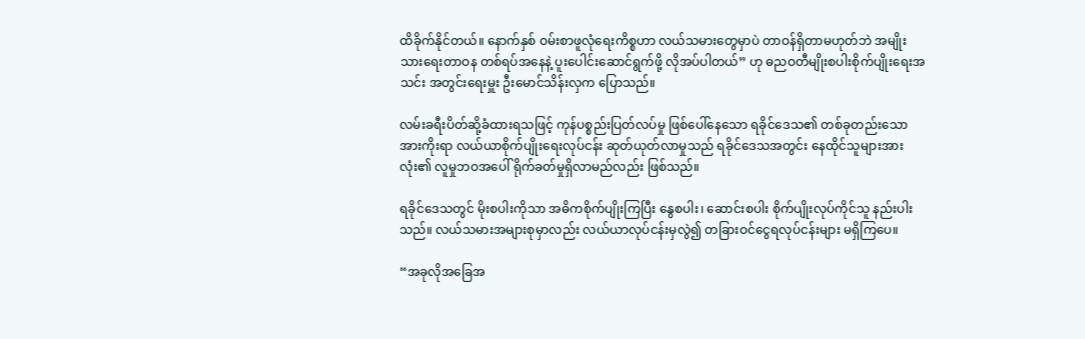ထိခိုက်နိုင်တယ်။ နောက်နှစ် ဝမ်းစာဖူလုံရေးကိစ္စဟာ လယ်သမားတွေမှာပဲ တာဝန်ရှိတာမဟုတ်ဘဲ အမျိုးသားရေးတာဝန တစ်ရပ်အနေနဲ့ ပူးပေါင်းဆောင်ရွက်ဖို့ လိုအပ်ပါတယ်” ဟု ဓညဝတီမျိုးစပါးစိုက်ပျိုးရေးအသင်း အတွင်းရေးမှူး ဦးမောင်သိန်းလှက ပြောသည်။

လမ်းခရီးပိတ်ဆို့ခံထားရသဖြင့် ကုန်ပစ္စည်းပြတ်လပ်မှု ဖြစ်ပေါ်နေသော ရခိုင်ဒေသ၏ တစ်ခုတည်းသောအားကိုးရာ လယ်ယာစိုက်ပျိုးရေးလုပ်ငန်း ဆုတ်ယုတ်လာမှုသည် ရခိုင်ဒေသအတွင်း နေထိုင်သူများအားလုံး၏ လူမှုဘဝအပေါ် ရိုက်ခတ်မှုရှိလာမည်လည်း ဖြစ်သည်။

ရခိုင်ဒေသတွင် မိုးစပါးကိုသာ အဓိကစိုက်ပျိုးကြပြီး နွေစပါး၊ ဆောင်းစပါး စိုက်ပျိုးလုပ်ကိုင်သူ နည်းပါးသည်။ လယ်သမားအများစုမှာလည်း လယ်ယာလုပ်ငန်းမှလွဲ၍ တခြားဝင်ငွေရလုပ်ငန်းများ မရှိကြပေ။

“အခုလိုအခြေအ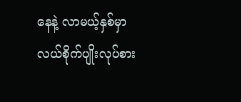နေနဲ့ လာမယ့်နှစ်မှာ လယ်စိုက်ပျိုးလုပ်စား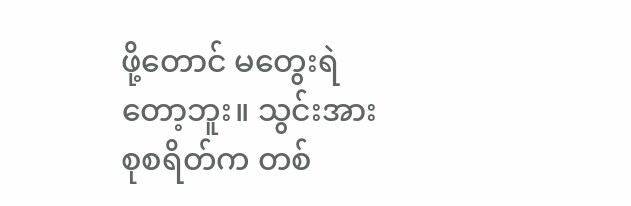ဖို့တောင် မတွေးရဲတော့ဘူး။ သွင်းအားစုစရိတ်က တစ်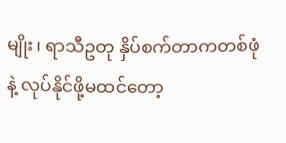မျိုး၊ ရာသီဥတု နှိပ်စက်တာကတစ်ဖုံနဲ့ လုပ်နိုင်ဖို့မထင်တော့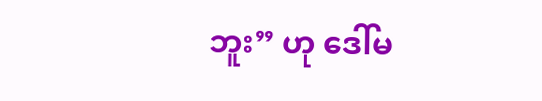ဘူး” ဟု ဒေါ်မ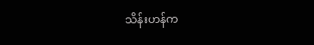သိန်းဟန်က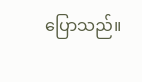ပြောသည်။